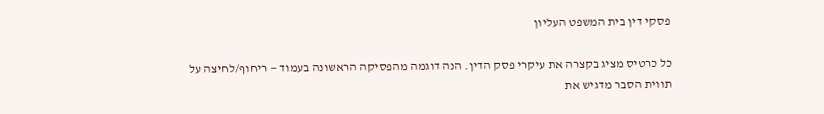פסקי דין בית המשפט העליון

כל כרטיס מציג בקצרה את עיקרי פסק הדין. הנה דוגמה מהפסיקה הראשונה בעמוד — ריחוף/לחיצה על תווית הסבר מדגיש את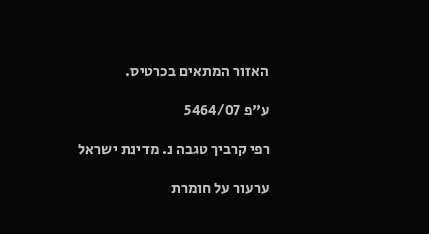האזור המתאים בכרטיס.

ע"פ 5464/07

רפי קרביך טגבה נ. מדינת ישראל

ערעור על חומרת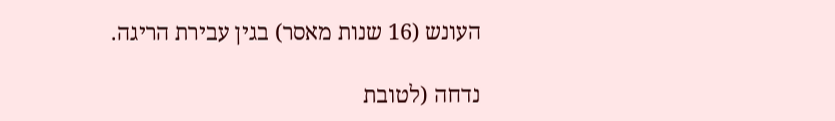העונש (16 שנות מאסר) בגין עבירת הריגה.

נדחה (לטובת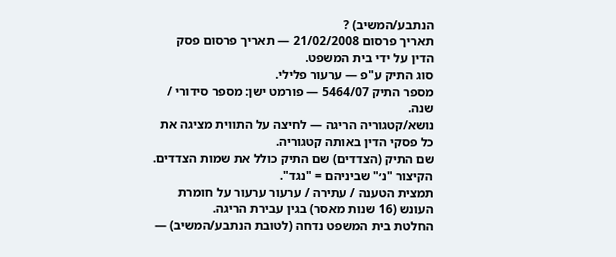הנתבע/המשיב) ?
תאריך פרסום 21/02/2008 — תאריך פרסום פסק הדין על ידי בית המשפט.
סוג התיק ע"פ — ערעור פלילי.
מספר התיק 5464/07 — פורמט ישן: מספר סידורי / שנה.
נושא/קטגוריה הריגה — לחיצה על התווית מציגה את כל פסקי הדין באותה קטגוריה.
שם התיק (הצדדים) שם התיק כולל את שמות הצדדים. הקיצור "נ׳" שביניהם = "נגד".
תמצית הטענה / עתירה / ערעור ערעור על חומרת העונש (16 שנות מאסר) בגין עבירת הריגה.
החלטת בית המשפט נדחה (לטובת הנתבע/המשיב) —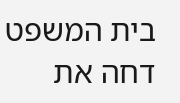בית המשפט דחה את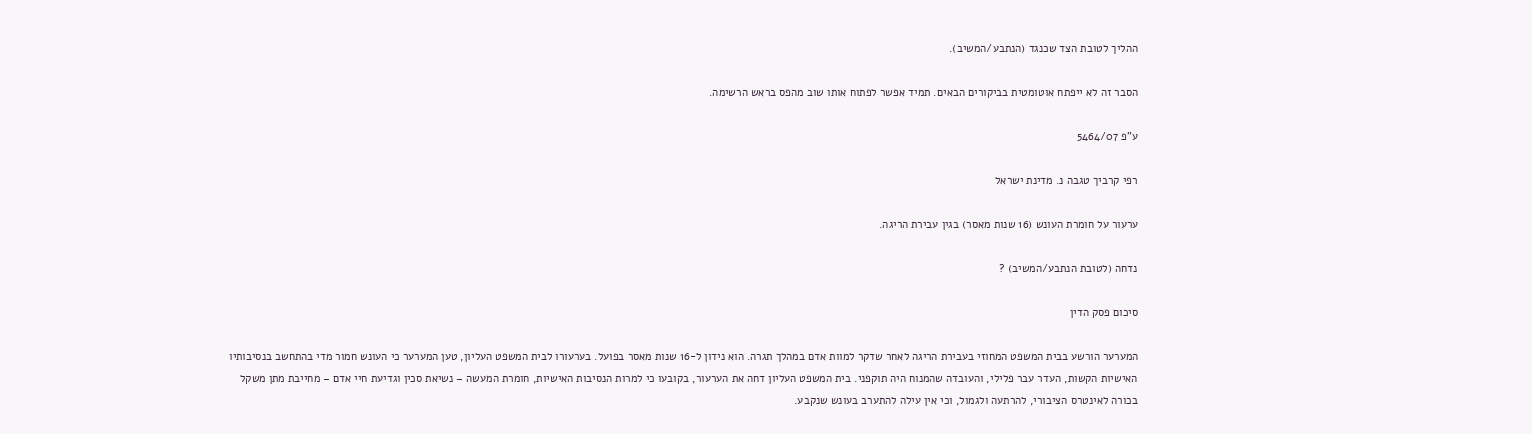ההליך לטובת הצד שכנגד (הנתבע/המשיב).

הסבר זה לא ייפתח אוטומטית בביקורים הבאים. תמיד אפשר לפתוח אותו שוב מהפס בראש הרשימה.

ע"פ 5464/07

רפי קרביך טגבה נ. מדינת ישראל

ערעור על חומרת העונש (16 שנות מאסר) בגין עבירת הריגה.

נדחה (לטובת הנתבע/המשיב) ?

סיכום פסק הדין

המערער הורשע בבית המשפט המחוזי בעבירת הריגה לאחר שדקר למוות אדם במהלך תגרה. הוא נידון ל-16 שנות מאסר בפועל. בערעורו לבית המשפט העליון, טען המערער כי העונש חמור מדי בהתחשב בנסיבותיו האישיות הקשות, העדר עבר פלילי, והעובדה שהמנוח היה תוקפני. בית המשפט העליון דחה את הערעור, בקובעו כי למרות הנסיבות האישיות, חומרת המעשה – נשיאת סכין וגדיעת חיי אדם – מחייבת מתן משקל בכורה לאינטרס הציבורי, להרתעה ולגמול, וכי אין עילה להתערב בעונש שנקבע.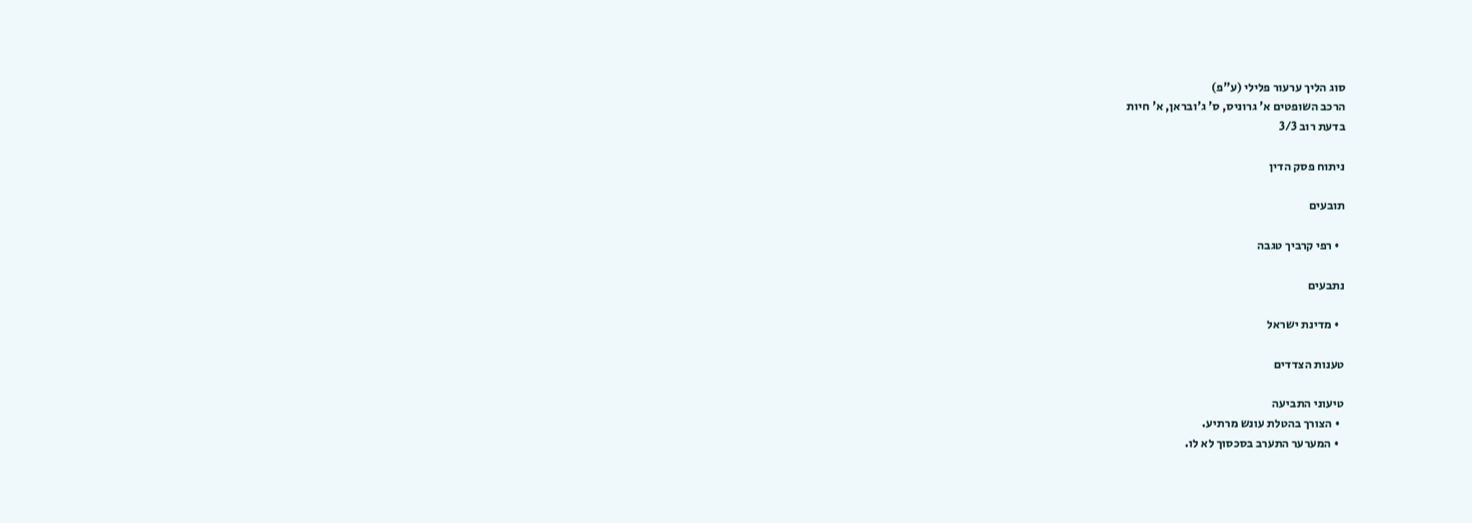סוג הליך ערעור פלילי (ע"פ)
הרכב השופטים א' גרוניס, ס' ג'ובראן, א' חיות
בדעת רוב 3/3

ניתוח פסק הדין

תובעים

  • רפי קרביך טגבה

נתבעים

  • מדינת ישראל

טענות הצדדים

טיעוני התביעה
  • הצורך בהטלת עונש מרתיע.
  • המערער התערב בסכסוך לא לו.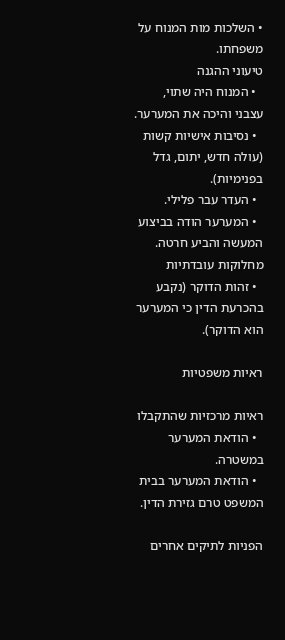• השלכות מות המנוח על משפחתו.
טיעוני ההגנה
  • המנוח היה שתוי, עצבני והיכה את המערער.
  • נסיבות אישיות קשות (עולה חדש, יתום, גדל בפנימיות).
  • העדר עבר פלילי.
  • המערער הודה בביצוע המעשה והביע חרטה.
מחלוקות עובדתיות
  • זהות הדוקר (נקבע בהכרעת הדין כי המערער הוא הדוקר).

ראיות משפטיות

ראיות מרכזיות שהתקבלו
  • הודאת המערער במשטרה.
  • הודאת המערער בבית המשפט טרם גזירת הדין.

הפניות לתיקים אחרים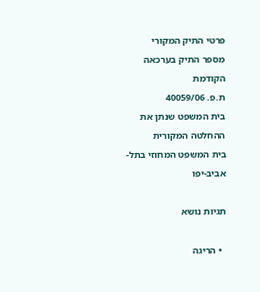פרטי התיק המקורי
מספר התיק בערכאה הקודמת
ת.פ. 40059/06
בית המשפט שנתן את ההחלטה המקורית
בית המשפט המחוזי בתל-אביב-יפו

תגיות נושא

  • הריגה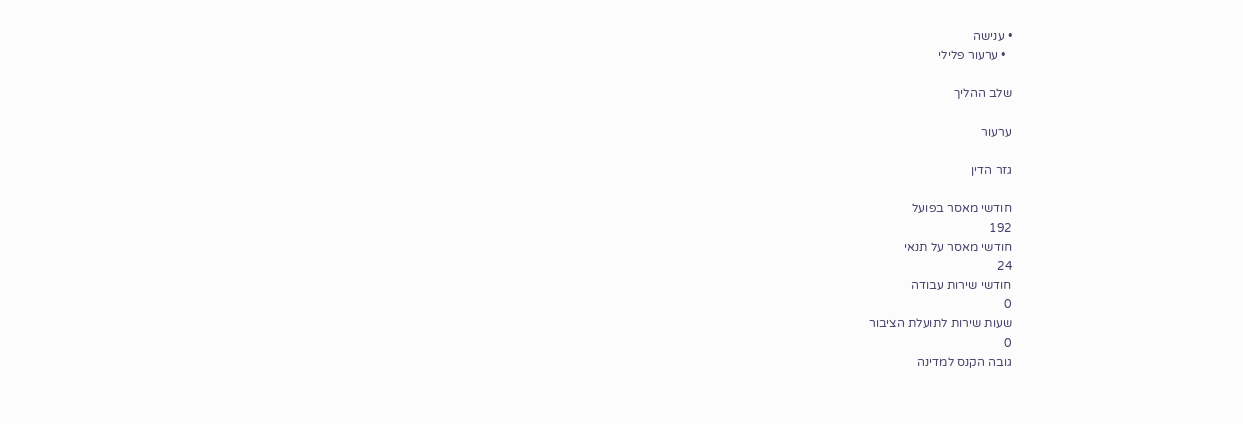• ענישה
  • ערעור פלילי

שלב ההליך

ערעור

גזר הדין

חודשי מאסר בפועל
192
חודשי מאסר על תנאי
24
חודשי שירות עבודה
0
שעות שירות לתועלת הציבור
0
גובה הקנס למדינה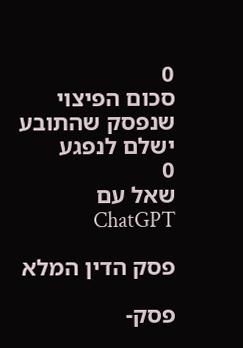0
סכום הפיצוי שנפסק שהתובע ישלם לנפגע
0
שאל עם ChatGPT

פסק הדין המלא

פסק-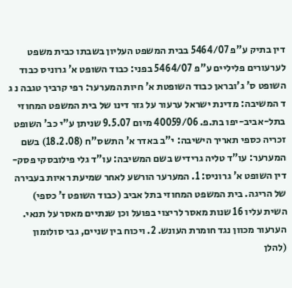דין בתיק ע"פ 5464/07 בבית המשפט העליון בשבתו כבית משפט לערעורים פליליים ע"פ 5464/07 בפני: כבוד השופט א' גרוניס כבוד השופט ס' ג'ובראן כבוד השופטת א' חיות המערער: רפי קרביך טגבה נ ג ד המשיבה: מדינת ישראל ערעור על גזר דינו של בית המשפט המחוזי בתל-אביב-יפו בת.פ. 40059/06 מיום 9.5.07 שניתן ע"י כב' השופט זכריה כספי תאריך הישיבה: י"ב באדר א' התשס"ח (18.2.08) בשם המערער: עו"ד טליה גרידיש בשם המשיבה: עו"ד גלי פילובסקי פסק-דין השופט א' גרוניס: 1. המערער הורשע לאחר שמיעת ראיות בעבירה של הריגה. בית המשפט המחוזי בתל אביב (כבוד השופט ז' כספי) השית עליו 16 שנות מאסר לריצוי בפועל וכן שנתיים מאסר על תנאי. הערעור מכוון נגד חומרת העונש. 2. ויכוח בין שניים, גבי סולומון (להלן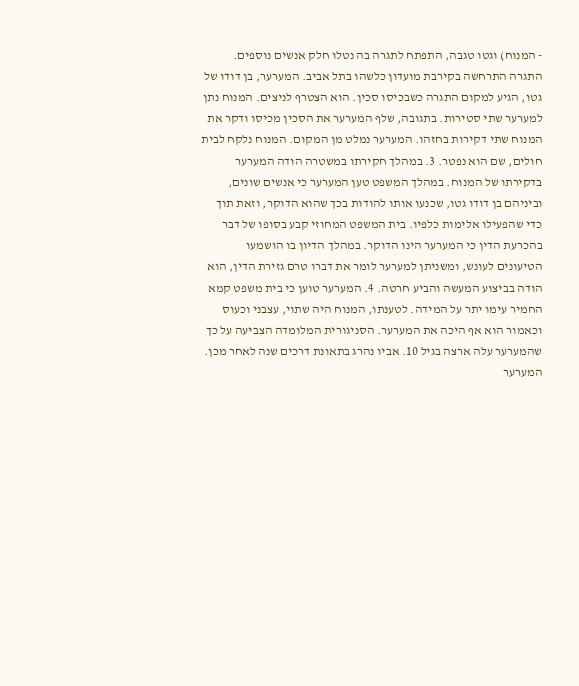- המנוח) וגטו טגבה, התפתח לתגרה בה נטלו חלק אנשים נוספים. התגרה התרחשה בקירבת מועדון כלשהו בתל אביב. המערער, בן דודו של גטו, הגיע למקום התגרה כשבכיסו סכין. הוא הצטרף לניצים. המנוח נתן למערער שתי סטירות. בתגובה, שלף המערער את הסכין מכיסו ודקר את המנוח שתי דקירות בחזהו. המערער נמלט מן המקום. המנוח נלקח לבית חולים, שם הוא נפטר. 3. במהלך חקירתו במשטרה הודה המערער בדקירתו של המנוח. במהלך המשפט טען המערער כי אנשים שונים, וביניהם בן דודו גטו, שכנעו אותו להודות בכך שהוא הדוקר, וזאת תוך כדי שהפעילו אלימות כלפיו. בית המשפט המחוזי קבע בסופו של דבר בהכרעת הדין כי המערער הינו הדוקר. במהלך הדיון בו הושמעו הטיעונים לעונש, ומשניתן למערער לומר את דברו טרם גזירת הדין, הוא הודה בביצוע המעשה והביע חרטה. 4. המערער טוען כי בית משפט קמא החמיר עימו יתר על המידה. לטענתו, המנוח היה שתוי, עצבני וכעוס וכאמור הוא אף היכה את המערער. הסניגורית המלומדה הצביעה על כך שהמערער עלה ארצה בגיל 10. אביו נהרג בתאונת דרכים שנה לאחר מכן. המערער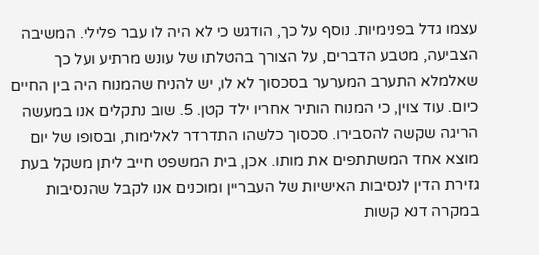עצמו גדל בפנימיות. נוסף על כך, הודגש כי לא היה לו עבר פלילי. המשיבה הצביעה, מטבע הדברים, על הצורך בהטלתו של עונש מרתיע ועל כך שאלמלא התערב המערער בסכסוך לא לו, יש להניח שהמנוח היה בין החיים כיום. עוד צוין, כי המנוח הותיר אחריו ילד קטן. 5. שוב נתקלים אנו במעשה הריגה שקשה להסבירו. סכסוך כלשהו התדרדר לאלימות, ובסופו של יום מוצא אחד המשתתפים את מותו. אכן, בית המשפט חייב ליתן משקל בעת גזירת הדין לנסיבות האישיות של העבריין ומוכנים אנו לקבל שהנסיבות במקרה דנא קשות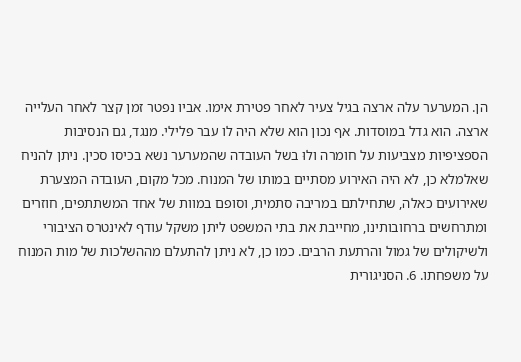הן. המערער עלה ארצה בגיל צעיר לאחר פטירת אימו. אביו נפטר זמן קצר לאחר העלייה ארצה. הוא גדל במוסדות. אף נכון הוא שלא היה לו עבר פלילי. מנגד, גם הנסיבות הספציפיות מצביעות על חומרה ולוּ בשל העובדה שהמערער נשא בכיסו סכין. ניתן להניח שאלמלא כן, לא היה האירוע מסתיים במותו של המנוח. מכל מקום, העובדה המצערת שאירועים כאלה, שתחילתם במריבה סתמית, וסופם במוות של אחד המשתתפים, חוזרים ומתרחשים ברחובותינו, מחייבת את בתי המשפט ליתן משקל עודף לאינטרס הציבורי ולשיקולים של גמול והרתעת הרבים. כמו כן, לא ניתן להתעלם מההשלכות של מות המנוח על משפחתו. 6. הסניגורית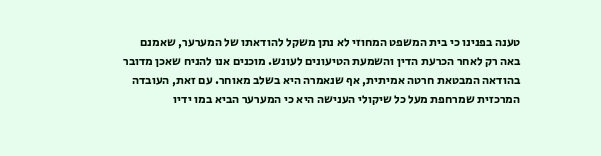טענה בפנינו כי בית המשפט המחוזי לא נתן משקל להודאתו של המערער, שאמנם באה רק לאחר הכרעת הדין והשמעת הטיעונים לעונש. מוכנים אנו להניח שאכן מדובר בהודאה המבטאת חרטה אמיתית, אף שנאמרה היא בשלב מאוחר. עם זאת, העובדה המרכזית שמרחפת מעל כל שיקולי הענישה היא כי המערער הביא במו ידיו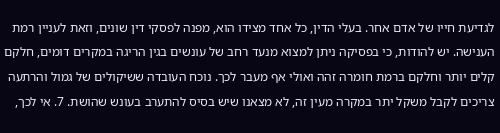לגדיעת חייו של אדם אחר. בעלי הדין, כל אחד מצידו הוא, מפנה לפסקי דין שונים, וזאת לעניין רמת הענישה. יש להודות, כי בפסיקה ניתן למצוא מנעד רחב של עונשים בגין הריגה במקרים דומים, חלקם קלים יותר וחלקם ברמת חומרה זהה ואולי אף מעבר לכך. נוכח העובדה ששיקולים של גמול והרתעה צריכים לקבל משקל יתר במקרה מעין זה, לא מצאנו שיש בסיס להתערב בעונש שהושת. 7. אי לכך,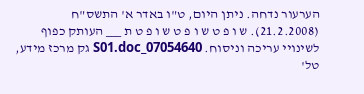הערעור נדחה. ניתן היום, ט"ו באדר א' התשס"ח (21.2.2008). ש ו פ ט ש ו פ ט ש ו פ ט ת ___ העותק כפוף לשינויי עריכה וניסוח. 07054640_S01.doc גק מרכז מידע, טל'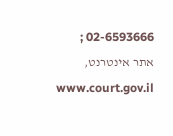02-6593666 ; אתר אינטרנט, www.court.gov.il